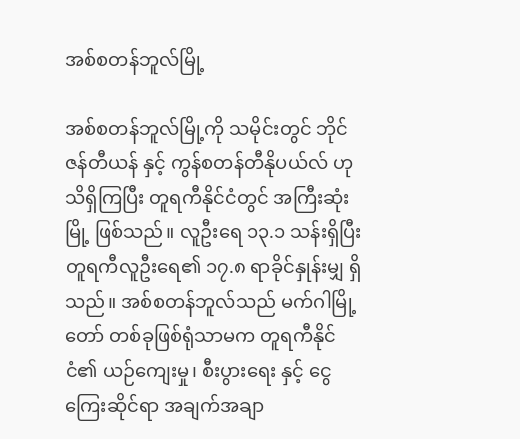အစ်စတန်ဘူလ်မြို့

အစ်စတန်ဘူလ်မြို့ကို သမိုင်းတွင် ဘိုင်ဇန်တီယန် နှင့် ကွန်စတန်တီနိုပယ်လ် ဟု သိရှိကြပြီး တူရကီနိုင်ငံတွင် အကြီးဆုံးမြို့ ဖြစ်သည်။ လူဦးရေ ၁၃.၁ သန်းရှိပြီး တူရကီလူဦးရေ၏ ၁၇.၈ ရာခိုင်နှုန်းမျှ ရှိသည်။ အစ်စတန်ဘူလ်သည် မက်ဂါမြို့တော် တစ်ခုဖြစ်ရုံသာမက တူရကီနိုင်ငံ၏ ယဉ်ကျေးမှု၊ စီးပွားရေး နှင့် ငွေကြေးဆိုင်ရာ အချက်အချာ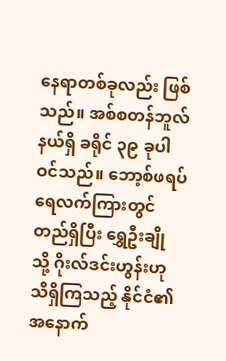နေရာတစ်ခုလည်း ဖြစ်သည်။ အစ်စတန်ဘူလ် နယ်ရှိ ခရိုင် ၃၉ ခုပါဝင်သည်။ ဘော့စ်ဖရပ် ရေလက်ကြားတွင် တည်ရှိပြီး ရွှေဦးချို သို့ ဂိုးလ်ဒင်းဟွန်းဟု သိရှိကြသည့် နိုင်ငံ၏ အနောက်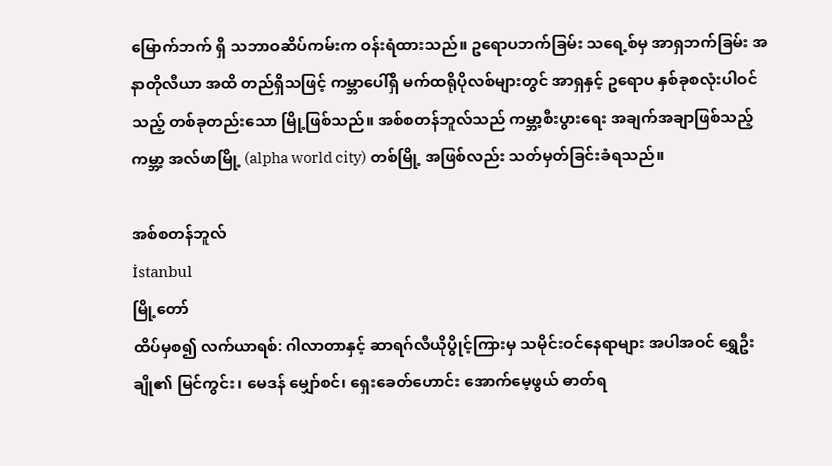မြောက်ဘက် ရှိ သဘာဝဆိပ်ကမ်းက ဝန်းရံထားသည်။ ဥရောပဘက်ခြမ်း သရေ့စ်မှ အာရှဘက်ခြမ်း အနာတိုလီယာ အထိ တည်ရှိသဖြင့် ကမ္ဘာပေါ်ရှိ မက်ထရိုပိုလစ်များတွင် အာရှနှင့် ဥရောပ နှစ်ခုစလုံးပါဝင်သည့် တစ်ခုတည်းသော မြို့ဖြစ်သည်။ အစ်စတန်ဘူလ်သည် ကမ္ဘာ့စီးပွားရေး အချက်အချာဖြစ်သည့် ကမ္ဘာ့ အလ်ဖာမြို့ (alpha world city) တစ်မြို့ အဖြစ်လည်း သတ်မှတ်ခြင်းခံရသည်။

အစ်စတန်ဘူလ်
İstanbul
မြို့တော်
ထိပ်မှစ၍ လက်ယာရစ်: ဂါလာတာနှင့် ဆာရဂ်လီယိုပွိုင့်ကြားမှ သမိုင်းဝင်နေရာများ အပါအဝင် ရွှေဦးချို၏ မြင်ကွင်း၊ မေဒန် မျှော်စင်၊ ရှေးခေတ်ဟောင်း အောက်မေ့ဖွယ် ဓာတ်ရ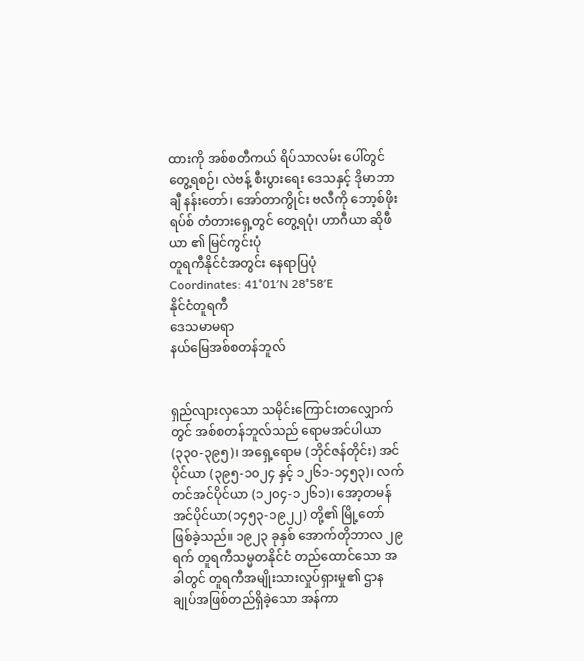ထားကို အစ်စတီကယ် ရိပ်သာလမ်း ပေါ်တွင် တွေ့ရစဉ်၊ လဲဗန့် စီးပွားရေး ဒေသနှင့် ဒိုမာဘာချီ နန်းတော်၊ အော်တာကွိုင်း ဗလီကို ဘော့စ်ဖိုးရပ်စ် တံတားရှေ့တွင် တွေ့ရပုံ၊ ဟာဂီယာ ဆိုဖီယာ ၏ မြင်ကွင်းပုံ
တူရကီနိုင်ငံအတွင်း နေရာပြပုံ
Coordinates: 41°01′N 28°58′E
နိုင်ငံတူရကီ
ဒေသမာမရာ
နယ်မြေအစ်စတန်ဘူလ်


ရှည်လျားလှသော သမိုင်းကြောင်းတလျှောက်တွင် အစ်စတန်ဘူလ်သည် ရောမအင်ပါယာ (၃၃၀-၃၉၅)၊ အရှေ့ရောမ (ဘိုင်ဇန်တိုင်း) အင်ပိုင်ယာ (၃၉၅-၁၀၂၄ နှင့် ၁၂၆၁-၁၄၅၃)၊ လက်တင်အင်ပိုင်ယာ (၁၂၀၄-၁၂၆၁)၊ အော့တမန် အင်ပိုင်ယာ(၁၄၅၃-၁၉၂၂) တို့၏ မြို့တော် ဖြစ်ခဲ့သည်။ ၁၉၂၃ ခုနှစ် အောက်တိုဘာလ ၂၉ရက် တူရကီသမ္မတနိုင်ငံ တည်ထောင်သော အခါတွင် တူရကီအမျိုးသားလှုပ်ရှားမှု၏ ဌာနချုပ်အဖြစ်တည်ရှိခဲ့သော အန်ကာ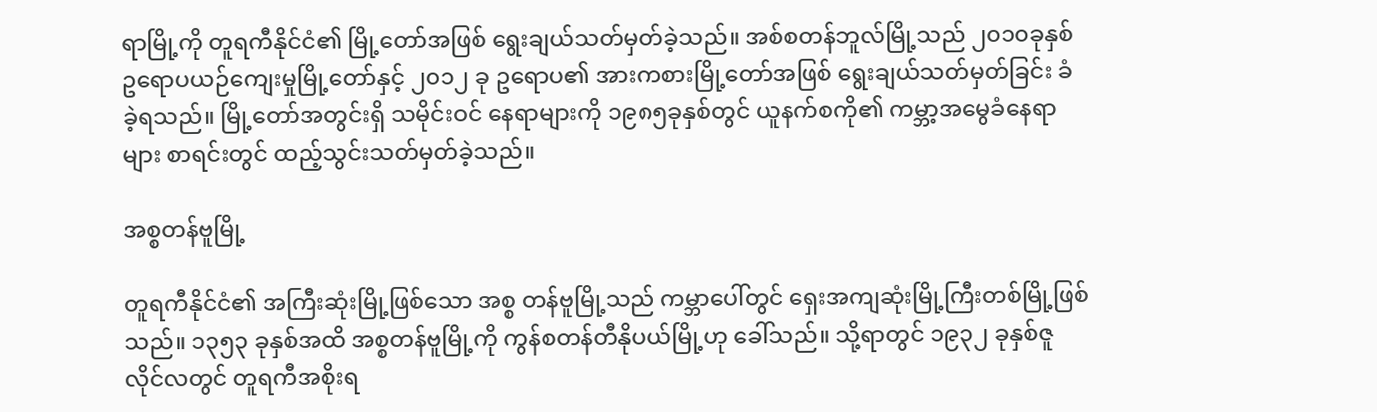ရာမြို့ကို တူရကီနိုင်ငံ၏ မြို့တော်အဖြစ် ရွေးချယ်သတ်မှတ်ခဲ့သည်။ အစ်စတန်ဘူလ်မြို့သည် ၂၀၁၀ခုနှစ် ဥရောပယဉ်ကျေးမှုမြို့တော်နှင့် ၂၀၁၂ ခု ဥရောပ၏ အားကစားမြို့တော်အဖြစ် ရွေးချယ်သတ်မှတ်ခြင်း ခံခဲ့ရသည်။ မြို့တော်အတွင်းရှိ သမိုင်းဝင် နေရာများကို ၁၉၈၅ခုနှစ်တွင် ယူနက်စကို၏ ကမ္ဘာ့အမွေခံနေရာများ စာရင်းတွင် ထည့်သွင်းသတ်မှတ်ခဲ့သည်။

အစ္စတန်ဗူမြို့

တူရကီနိုင်ငံ၏ အကြီးဆုံးမြို့ဖြစ်သော အစ္စ တန်ဗူမြို့သည် ကမ္ဘာပေါ်တွင် ရှေးအကျဆုံးမြို့ကြီးတစ်မြို့ဖြစ် သည်။ ၁၃၅၃ ခုနှစ်အထိ အစ္စတန်ဗူမြို့ကို ကွန်စတန်တီနိုပယ်မြို့ဟု ခေါ်သည်။ သို့ရာတွင် ၁၉၃၂ ခုနှစ်ဇူလိုင်လတွင် တူရကီအစိုးရ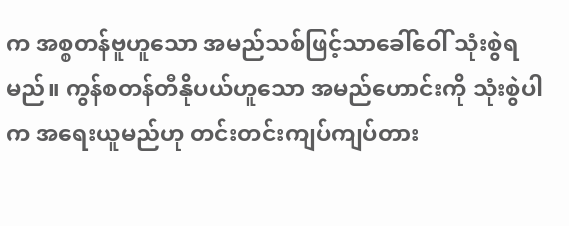က အစ္စတန်ဗူဟူသော အမည်သစ်ဖြင့်သာခေါ်ဝေါ် သုံးစွဲရမည်။ ကွန်စတန်တီနိုပယ်ဟူသော အမည်ဟောင်းကို သုံးစွဲပါက အရေးယူမည်ဟု တင်းတင်းကျပ်ကျပ်တား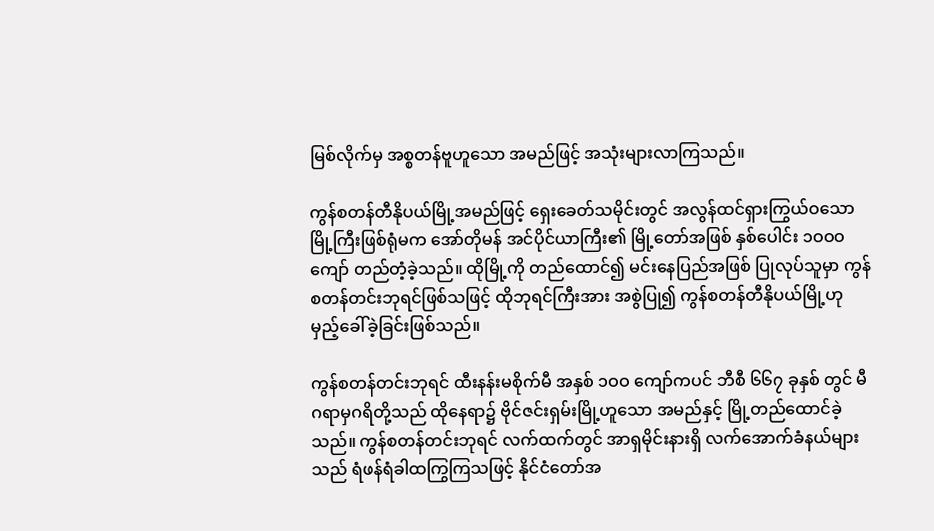မြစ်လိုက်မှ အစ္စတန်ဗူဟူသော အမည်ဖြင့် အသုံးများလာကြသည်။

ကွန်စတန်တီနိုပယ်မြို့အမည်ဖြင့် ရှေးခေတ်သမိုင်းတွင် အလွန်ထင်ရှားကြွယ်ဝသော မြို့ကြီးဖြစ်ရုံမက အော်တိုမန် အင်ပိုင်ယာကြီး၏ မြို့တော်အဖြစ် နှစ်ပေါင်း ၁ဝဝဝ ကျော် တည်တံ့ခဲ့သည်။ ထိုမြို့ကို တည်ထောင်၍ မင်းနေပြည်အဖြစ် ပြုလုပ်သူမှာ ကွန်စတန်တင်းဘုရင်ဖြစ်သဖြင့် ထိုဘုရင်ကြီးအား အစွဲပြု၍ ကွန်စတန်တီနိုပယ်မြို့ဟု မှည့်ခေါ်ခဲ့ခြင်းဖြစ်သည်။

ကွန်စတန်တင်းဘုရင် ထီးနန်းမစိုက်မီ အနှစ် ၁ဝဝ ကျော်ကပင် ဘီစီ ၆၆၇ ခုနှစ် တွင် မီဂရာမှဂရိတို့သည် ထိုနေရာ၌ ဗိုင်ဇင်းရှမ်းမြို့ဟူသော အမည်နှင့် မြို့တည်ထောင်ခဲ့သည်။ ကွန်စတန်တင်းဘုရင် လက်ထက်တွင် အာရှမိုင်းနားရှိ လက်အောက်ခံနယ်များသည် ရံဖန်ရံခါထကြွကြသဖြင့် နိုင်ငံတော်အ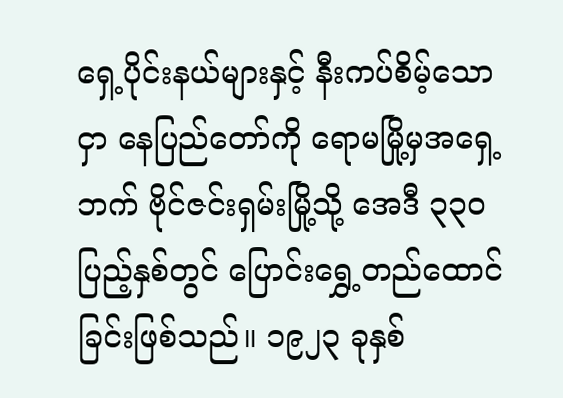ရှေ့ပိုင်းနယ်များနှင့် နီးကပ်စိမ့်သောငှာ နေပြည်တော်ကို ရောမမြို့မှအရှေ့ဘက် ဗိုင်ဇင်းရှမ်းမြို့သို့ အေဒီ ၃၃ဝ ပြည့်နှစ်တွင် ပြောင်းရွှေ့တည်ထောင် ခြင်းဖြစ်သည်။ ၁၉၂၃ ခုနှစ်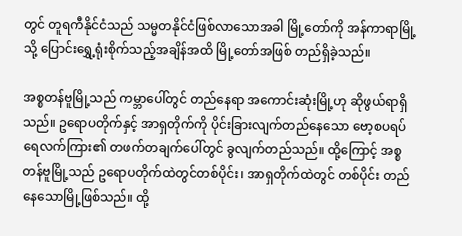တွင် တူရကီနိုင်ငံသည် သမ္မတနိုင်ငံဖြစ်လာသောအခါ မြို့တော်ကို အန်ကာရာမြို့သို့ ပြောင်းရွှေ့ရုံးစိုက်သည့်အချိန်အထိ မြို့တော်အဖြစ် တည်ရှိခဲ့သည်။

အစ္စတန်ဗူမြို့သည် ကမ္ဘာပေါ်တွင် တည်နေရာ အကောင်းဆုံးမြို့ဟု ဆိုဖွယ်ရာရှိသည်။ ဥရောပတိုက်နှင့် အာရှတိုက်ကို ပိုင်းခြားလျက်တည်နေသော ဗော့စပရပ်ရေလက်ကြား၏ တဖက်တချက်ပေါ်တွင် ခွလျက်တည်သည်။ ထို့ကြောင့် အစ္စတန်ဗူမြို့သည် ဥရောပတိုက်ထဲတွင်တစ်ပိုင်း၊ အာရှတိုက်ထဲတွင် တစ်ပိုင်း တည်နေသောမြို့ဖြစ်သည်။ ထို့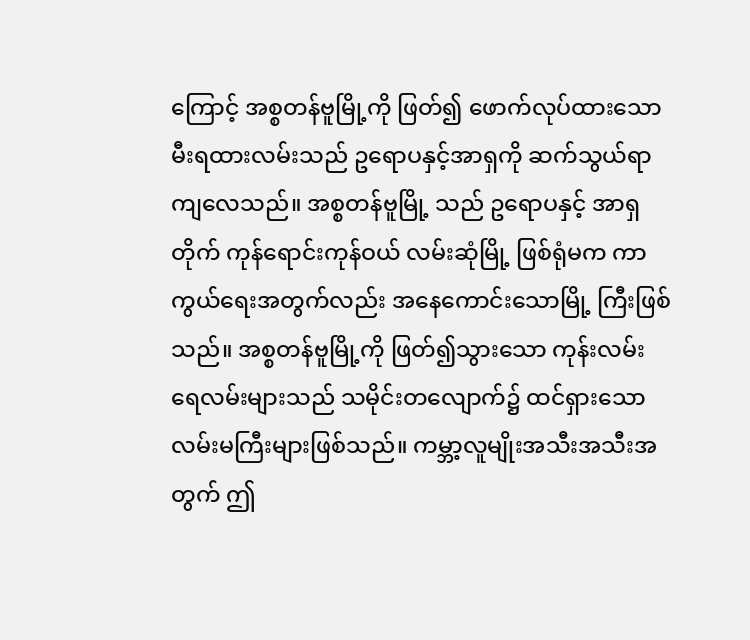ကြောင့် အစ္စတန်ဗူမြို့ကို ဖြတ်၍ ဖောက်လုပ်ထားသော မီးရထားလမ်းသည် ဥရောပနှင့်အာရှကို ဆက်သွယ်ရာကျလေသည်။ အစ္စတန်ဗူမြို့ သည် ဥရောပနှင့် အာရှတိုက် ကုန်ရောင်းကုန်ဝယ် လမ်းဆုံမြို့ ဖြစ်ရုံမက ကာကွယ်ရေးအတွက်လည်း အနေကောင်းသောမြို့ ကြီးဖြစ်သည်။ အစ္စတန်ဗူမြို့ကို ဖြတ်၍သွားသော ကုန်းလမ်း ရေလမ်းများသည် သမိုင်းတလျောက်၌ ထင်ရှားသော လမ်းမကြီးများဖြစ်သည်။ ကမ္ဘာ့လူမျိုးအသီးအသီးအတွက် ဤ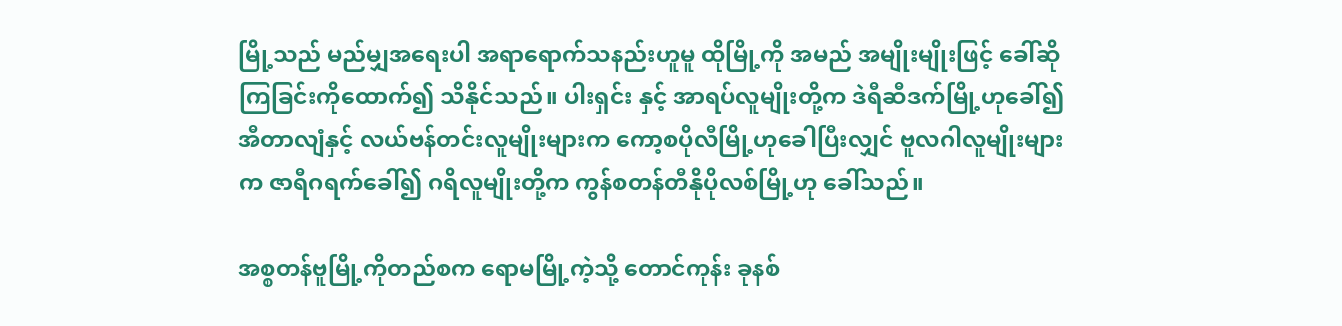မြို့သည် မည်မျှအရေးပါ အရာရောက်သနည်းဟူမူ ထိုမြို့ကို အမည် အမျိုးမျိုးဖြင့် ခေါ်ဆိုကြခြင်းကိုထောက်၍ သိနိုင်သည်။ ပါးရှင်း နှင့် အာရပ်လူမျိုးတို့က ဒဲရီဆီဒက်မြို့ဟုခေါ်၍ အီတာလျံနှင့် လယ်ဗန်တင်းလူမျိုးများက ကော့စပိုလီမြို့ဟုခေါပြီးလျှင် ဗူလဂါလူမျိုးများက ဇာရီဂရက်ခေါ်၍ ဂရိလူမျိုးတို့က ကွန်စတန်တီနိုပိုလစ်မြို့ဟု ခေါ်သည်။

အစ္စတန်ဗူမြို့ကိုတည်စက ရောမမြို့ကဲ့သို့ တောင်ကုန်း ခုနစ်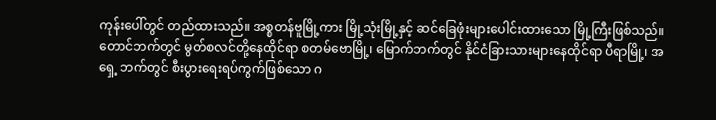ကုန်းပေါ်တွင် တည်ထားသည်။ အစ္စတန်ဗူမြို့ကား မြို့သုံးမြို့နှင့် ဆင်ခြေဖုံးများပေါင်းထားသော မြို့ကြီးဖြစ်သည်။ တောင်ဘက်တွင် မွတ်စလင်တို့နေထိုင်ရာ စတမ်ဗောမြို့၊ မြောက်ဘက်တွင် နိုင်ငံခြားသားများနေထိုင်ရာ ပီရာမြို့၊ အရှေ့ ဘက်တွင် စီးပွားရေးရပ်ကွက်ဖြစ်သော ဂ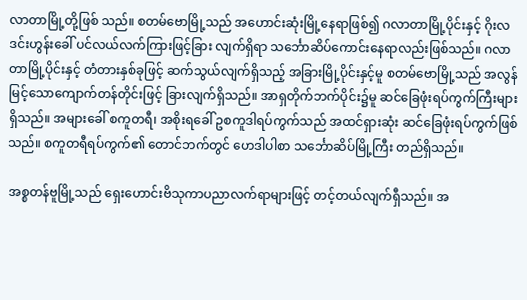လာတာမြို့တို့ဖြစ် သည်။ စတမ်ဗောမြို့သည် အဟောင်းဆုံးမြို့နေရာဖြစ်၍ ဂလာတာမြို့ပိုင်းနှင့် ဂိုးလဒင်းဟွန်းခေါ် ပင်လယ်လက်ကြားဖြင့်ခြား လျက်ရှိရာ သင်္ဘောဆိပ်ကောင်းနေရာလည်းဖြစ်သည်။ ဂလာတာမြို့ပိုင်းနှင့် တံတားနှစ်ခုဖြင့် ဆက်သွယ်လျက်ရှိသည့် အခြားမြို့ပိုင်းနှင့်မူ စတမ်ဗောမြို့သည် အလွန်မြင့်သောကျောက်တန်တိုင်းဖြင့် ခြားလျက်ရှိသည်။ အာရှတိုက်ဘက်ပိုင်း၌မူ ဆင်ခြေဖုံးရပ်ကွက်ကြီးများရှိသည်။ အများခေါ် စကူတရီ၊ အစိုးရခေါ် ဥစကူဒါရပ်ကွက်သည် အထင်ရှားဆုံး ဆင်ခြေဖုံးရပ်ကွက်ဖြစ် သည်။ စကူတရီရပ်ကွက်၏ တောင်ဘက်တွင် ဟေဒါပါစာ သင်္ဘောဆိပ်မြို့ကြီး တည်ရှိသည်။

အစ္စတန်ဗူမြို့သည် ရှေးဟောင်းဗိသုကာပညာလက်ရာများဖြင့် တင့်တယ်လျက်ရှီသည်။ အ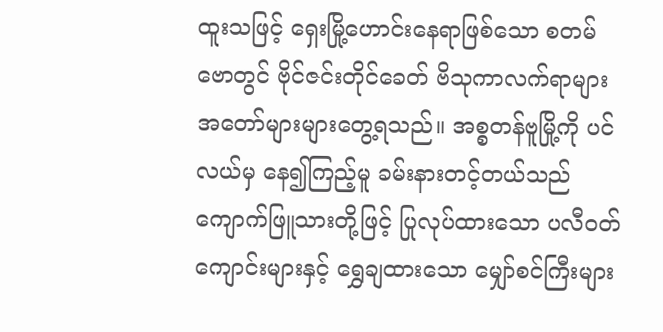ထူးသဖြင့် ရှေးမြို့ဟောင်းနေရာဖြစ်သော စတမ်ဗောတွင် ဗိုင်ဇင်းတိုင်ခေတ် ဗိသုကာလက်ရာများ အတော်များများတွေ့ရသည်။ အစ္စတန်ဗူမြို့ကို ပင်လယ်မှ နေ၍ကြည့်မူ ခမ်းနားတင့်တယ်သည် ကျောက်ဖြူသားတို့ဖြင့် ပြုလုပ်ထားသော ပလီဝတ်ကျောင်းများနှင့် ရွှေချထားသော မျှော်စင်ကြီးများ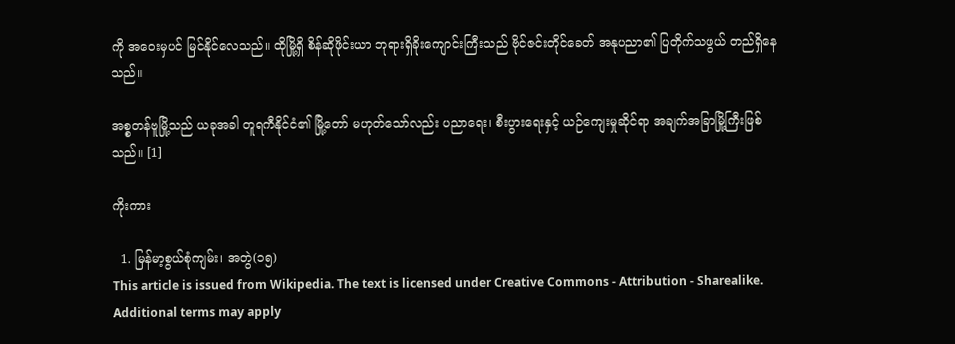ကို အဝေးမှပင် မြင်နိုင်လေသည်။ ထိုမြို့ရှိ စိန်ဆိုဖိုင်းယာ ဘုရားရှိခိုးကျောင်းကြီးသည် ဗိုင်ဇင်းတိုင်ခေတ် အနုပညာ၏ ပြတိုက်သဖွယ် တည်ရှိနေသည်။

အစ္စတန်ဗူမြို့သည် ယခုအခါ တူရကီနိုင်ငံ၏ မြို့တော် မဟုတ်သော်လည်း ပညာရေး၊ စီးပွားရေးနှင့် ယဉ်ကျေးမှုဆိုင်ရာ အချက်အခြာမြို့ကြီးဖြစ်သည်။ [1]

ကိုးကား

  1. မြန်မာ့စွယ်စုံကျမ်း၊ အတွဲ(၁၅)
This article is issued from Wikipedia. The text is licensed under Creative Commons - Attribution - Sharealike. Additional terms may apply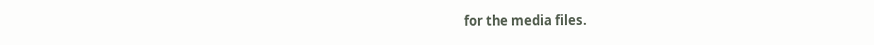for the media files.